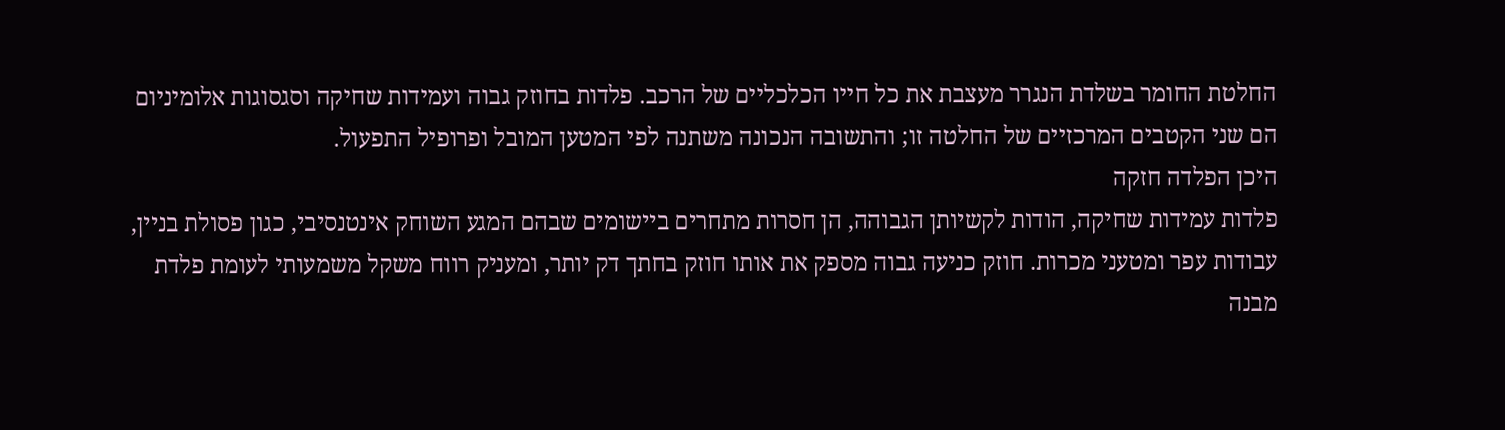החלטת החומר בשלדת הנגרר מעצבת את כל חייו הכלכליים של הרכב. פלדות בחוזק גבוה ועמידות שחיקה וסגסוגות אלומיניום הם שני הקטבים המרכזיים של החלטה זו; והתשובה הנכונה משתנה לפי המטען המובל ופרופיל התפעול.
היכן הפלדה חזקה
פלדות עמידות שחיקה, הודות לקשיותן הגבוהה, הן חסרות מתחרים ביישומים שבהם המגע השוחק אינטנסיבי, כגון פסולת בניין, עבודות עפר ומטעני מכרות. חוזק כניעה גבוה מספק את אותו חוזק בחתך דק יותר, ומעניק רווח משקל משמעותי לעומת פלדת מבנה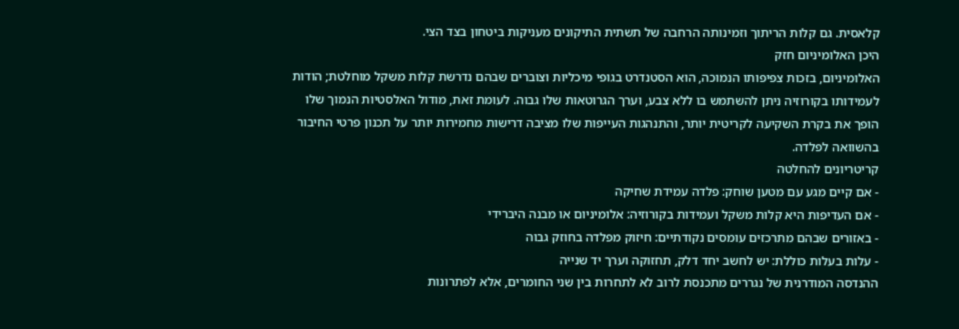קלאסית. גם קלות הריתוך וזמינותה הרחבה של תשתית התיקונים מעניקות ביטחון בצד הצי.
היכן האלומיניום חזק
האלומיניום, בזכות צפיפותו הנמוכה, הוא הסטנדרט בגופי מיכליות וצוברים שבהם נדרשת קלות משקל מוחלטת; הודות לעמידותו בקורוזיה ניתן להשתמש בו ללא צבע, וערך הגרוטאות שלו גבוה. לעומת זאת, מודול האלסטיות הנמוך שלו הופך את בקרת השקיעה לקריטית יותר, והתנהגות העייפות שלו מציבה דרישות מחמירות יותר על תכנון פרטי החיבור בהשוואה לפלדה.
קריטריונים להחלטה
- אם קיים מגע עם מטען שוחק: פלדה עמידת שחיקה
- אם העדיפות היא קלות משקל ועמידות בקורוזיה: אלומיניום או מבנה היברידי
- באזורים שבהם מתרכזים עומסים נקודתיים: חיזוק מפלדה בחוזק גבוה
- עלות בעלות כוללת: יש לחשב יחד דלק, תחזוקה וערך יד שנייה
ההנדסה המודרנית של נגררים מתכנסת לרוב לא לתחרות בין שני החומרים, אלא לפתרונות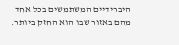היברידיים המשתמשים בכל אחד מהם באזור שבו הוא החזק ביותר.